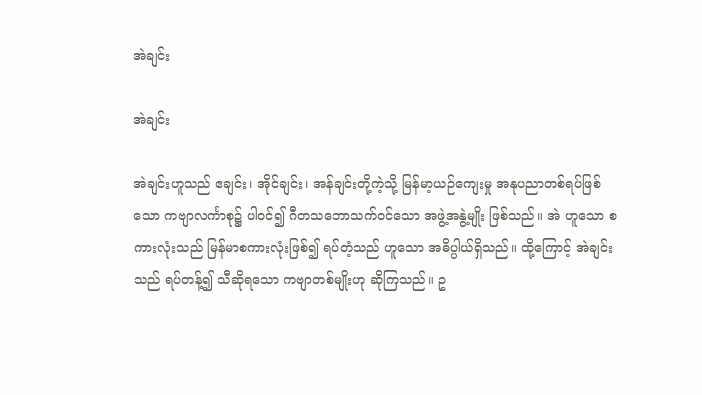အဲချင်း

အဲချင်း

အဲချင်းဟူသည် ဧချင်း၊ အိုင်ချင်း၊ အန်ချင်းတို့ကဲ့သို့ မြန်မာ့ယဉ်ကျေးမှု အနုပညာတစ်ရပ်ဖြစ်သော ကဗျာလင်္ကာစု၌ ပါဝင်၍ ဂီတသဘောသက်ဝင်သော အဖွဲ့အနွဲ့မျိုး ဖြစ်သည်။ အဲ ဟူသော စကားလုံးသည် မြန်မာစကားလုံးဖြစ်၍ ရပ်တံ့သည် ဟူသော အဓိပ္ပါယ်ရှိသည်။ ထို့ကြောင့် အဲချင်းသည် ရပ်တန့်၍ သီဆိုရသော ကဗျာတစ်မျိုးဟု ဆိုကြသည်။ ဥ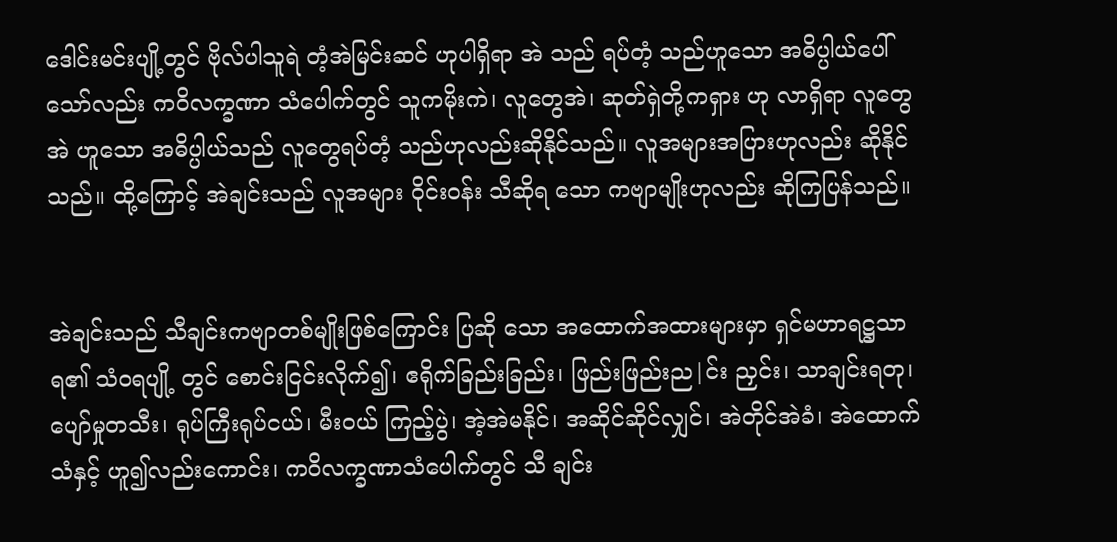ဒေါင်းမင်းပျို့တွင် ဗိုလ်ပါသူရဲ တံ့အဲမြင်းဆင် ဟုပါရှိရာ အဲ သည် ရပ်တံ့ သည်ဟူသော အဓိပ္ပါယ်ပေါ်သော်လည်း ကဝိလက္ခဏာ သံပေါက်တွင် သူကမိုးကဲ၊ လူတွေအဲ၊ ဆုတ်ရှဲတို့ကရှား ဟု လာရှိရာ လူတွေအဲ ဟူသော အဓိပ္ပါယ်သည် လူတွေရပ်တံ့ သည်ဟုလည်းဆိုနိုင်သည်။ လူအများအပြားဟုလည်း ဆိုနိုင် သည်။ ထို့ကြောင့် အဲချင်းသည် လူအများ ဝိုင်းဝန်း သီဆိုရ သော ကဗျာမျိုးဟုလည်း ဆိုကြပြန်သည်။


အဲချင်းသည် သီချင်းကဗျာတစ်မျိုးဖြစ်ကြောင်း ပြဆို သော အထောက်အထားများမှာ ရှင်မဟာရဋ္ဌသာရ၏ သံဝရပျို့ တွင် စောင်းငြင်းလိုက်၍၊ ဧရိုက်ခြည်းခြည်း၊ ဖြည်းဖြည်းည|င်း ညှင်း၊ သာချင်းရတု၊ ပျော်မှုတသီး၊ ရုပ်ကြီးရုပ်ငယ်၊ မီးဝယ် ကြည့်ပွဲ၊ အဲ့အဲမနိုင်၊ အဆိုင်ဆိုင်လျှင်၊ အဲတိုင်အဲခံ၊ အဲထောက် သံနှင့် ဟူ၍လည်းကောင်း၊ ကဝိလက္ခဏာသံပေါက်တွင် သီ ချင်း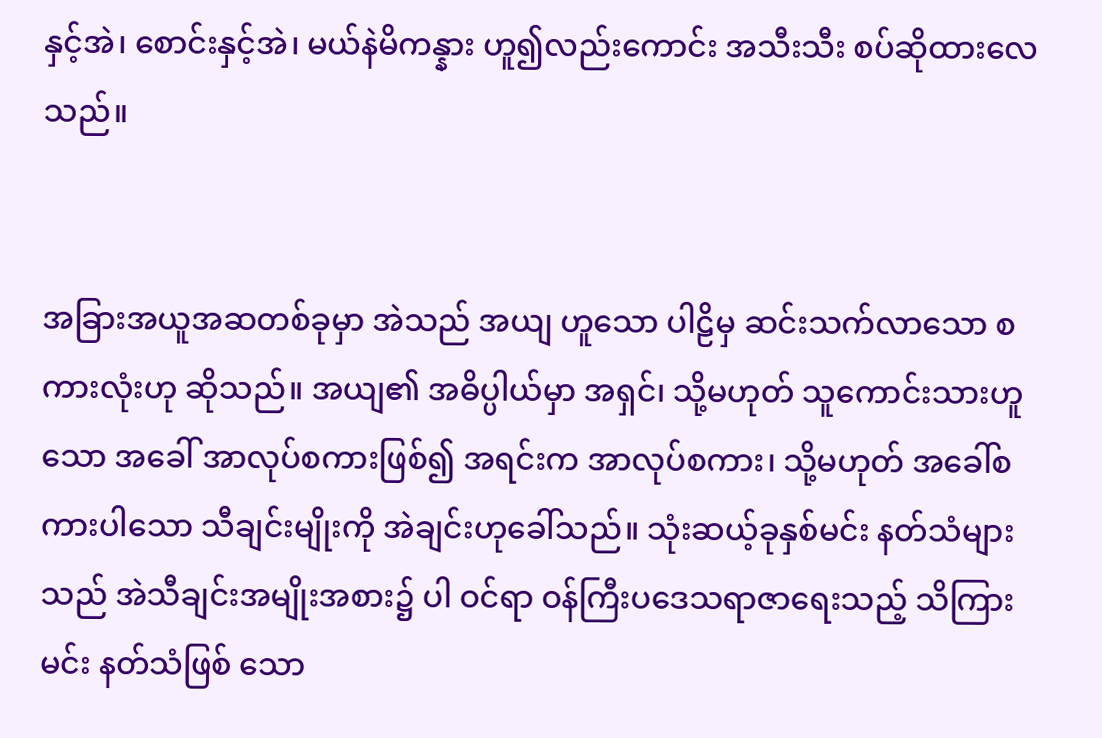နှင့်အဲ၊ စောင်းနှင့်အဲ၊ မယ်နဲမိကန္နား ဟူ၍လည်းကောင်း အသီးသီး စပ်ဆိုထားလေသည်။


အခြားအယူအဆတစ်ခုမှာ အဲသည် အယျ ဟူသော ပါဠိမှ ဆင်းသက်လာသော စကားလုံးဟု ဆိုသည်။ အယျ၏ အဓိပ္ပါယ်မှာ အရှင်၊ သို့မဟုတ် သူကောင်းသားဟူသော အခေါ် အာလုပ်စကားဖြစ်၍ အရင်းက အာလုပ်စကား၊ သို့မဟုတ် အခေါ်စကားပါသော သီချင်းမျိုးကို အဲချင်းဟုခေါ်သည်။ သုံးဆယ့်ခုနှစ်မင်း နတ်သံများသည် အဲသီချင်းအမျိုးအစား၌ ပါ ဝင်ရာ ဝန်ကြီးပဒေသရာဇာရေးသည့် သိကြားမင်း နတ်သံဖြစ် သော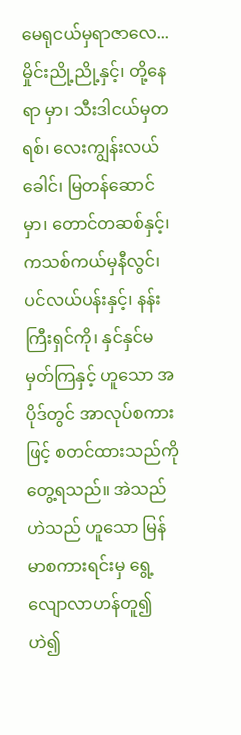မေရုငယ်မှရာဇာလေ... မှိုင်းညို့ညို့နှင့်၊ တို့နေရာ မှာ၊ သီးဒါငယ်မှတရစ်၊ လေးကျွန်းလယ်ခေါင်၊ မြတန်ဆောင် မှာ၊ တောင်တဆစ်နှင့်၊ ကသစ်ကယ်မှနီလွင်၊ ပင်လယ်ပန်းနှင့်၊ နန်းကြီးရှင်ကို၊ နှင်နှင်မမှတ်ကြနှင့် ဟူသော အပိုဒ်တွင် အာလုပ်စကားဖြင့် စတင်ထားသည်ကို တွေ့ရသည်။ အဲသည် ဟဲသည် ဟူသော မြန်မာစကားရင်းမှ ရွေ့ လျောလာဟန်တူ၍ ဟဲ၍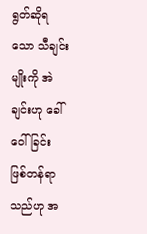ရွတ်ဆိုရသော သီချင်းမျိုးကို အဲချင်းဟု ခေါ်ဝေါ်ခြင်း ဖြစ်တန်ရာသည်ဟု အ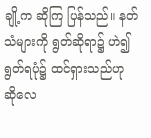ချို့က ဆိုကြ ပြန်သည်။ နတ်သံများကို ရွတ်ဆိုရာ၌ ဟဲ၍ရွတ်ရပုံ၌ ထင်ရှားသည်ဟု ဆိုလေ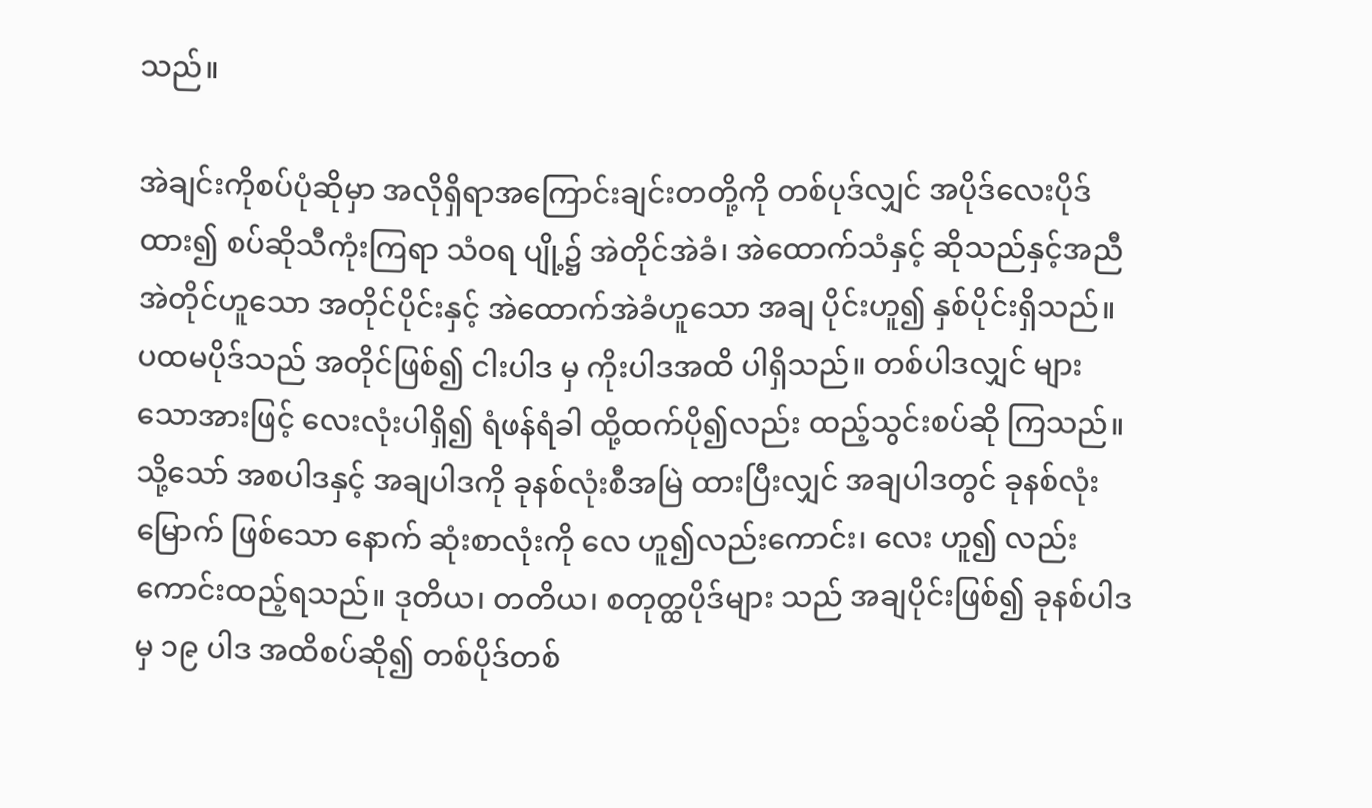သည်။

အဲချင်းကိုစပ်ပုံဆိုမှာ အလိုရှိရာအကြောင်းချင်းတတို့ကို တစ်ပုဒ်လျှင် အပိုဒ်လေးပိုဒ်ထား၍ စပ်ဆိုသီကုံးကြရာ သံဝရ ပျို့၌ အဲတိုင်အဲခံ၊ အဲထောက်သံနှင့် ဆိုသည်နှင့်အညီ အဲတိုင်ဟူသော အတိုင်ပိုင်းနှင့် အဲထောက်အဲခံဟူသော အချ ပိုင်းဟူ၍ နှစ်ပိုင်းရှိသည်။ ပထမပိုဒ်သည် အတိုင်ဖြစ်၍ ငါးပါဒ မှ ကိုးပါဒအထိ ပါရှိသည်။ တစ်ပါဒလျှင် များသောအားဖြင့် လေးလုံးပါရှိ၍ ရံဖန်ရံခါ ထို့ထက်ပို၍လည်း ထည့်သွင်းစပ်ဆို ကြသည်။ သို့သော် အစပါဒနှင့် အချပါဒကို ခုနစ်လုံးစီအမြဲ ထားပြီးလျှင် အချပါဒတွင် ခုနစ်လုံးမြောက် ဖြစ်သော နောက် ဆုံးစာလုံးကို လေ ဟူ၍လည်းကောင်း၊ လေး ဟူ၍ လည်းကောင်းထည့်ရသည်။ ဒုတိယ၊ တတိယ၊ စတုတ္ထပိုဒ်များ သည် အချပိုင်းဖြစ်၍ ခုနစ်ပါဒမှ ၁၉ ပါဒ အထိစပ်ဆို၍ တစ်ပိုဒ်တစ်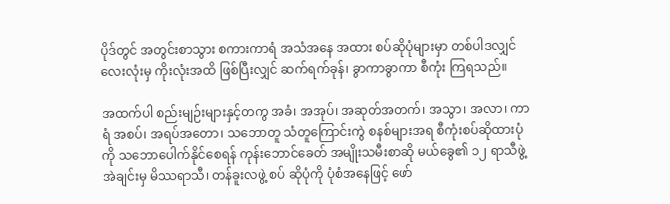ပိုဒ်တွင် အတွင်းစာသွား စကားကာရံ အသံအနေ အထား စပ်ဆိုပုံများမှာ တစ်ပါဒလျှင် လေးလုံးမှ ကိုးလုံးအထိ ဖြစ်ပြီးလျှင် ဆက်ရက်ခုန်၊ ခွာကာခွာကာ စီကုံး ကြရသည်။

အထက်ပါ စည်းမျဉ်းများနှင့်တကွ အခံ၊ အအုပ်၊ အဆုတ်အတက်၊ အသွာ၊ အလာ၊ ကာရံ အစပ်၊ အရပ်အတော၊ သဘောတူ သံတူကြောင်းကွဲ စနစ်များအရ စီကုံးစပ်ဆိုထားပုံကို သဘောပေါက်နိုင်စေရန် ကုန်းဘောင်ခေတ် အမျိုးသမီးစာဆို မယ်ခွေ၏ ၁၂ ရာသီဖွဲ့ အဲချင်းမှ မိဿရာသီ၊ တန်ခူးလဖွဲ့ စပ် ဆိုပုံကို ပုံစံအနေဖြင့် ဖော်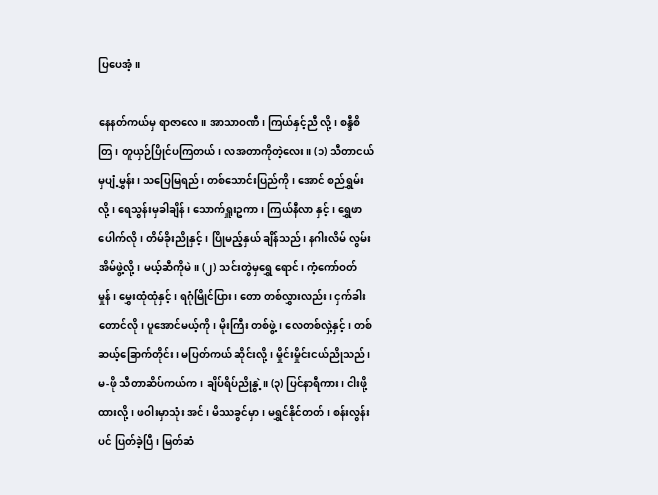ပြပေအံ့။

နေနတ်ကယ်မှ ရာဇာလေ။ အာသာဝဏီ၊ ကြယ်နှင့်ညီ လို့၊ စန္ဒီစိတြ၊ တူယှဉ်ပြိုင်ပကြတယ်၊ လအတာကိုတဲ့လေး။ (၁) သီတာငယ်မှပျံ့မွှန်း၊ သပြေမြရည်၊ တစ်သောင်းပြည်ကို၊ အောင် စည်ရွှမ်းလို့၊ ရေသွန်းမှခါချိန်၊ သောက်ရှူးဥကာ၊ ကြယ်နီလာ နှင့်၊ ရွှေဖာပေါက်လို၊ တိမ်ခိုးညိုနှင့်၊ ပြိုမည့်နှယ် ချိန်သည်၊ နဂါးလိမ် လွမ်းအိမ်ဖွဲ့လို့၊ မယ့်ဆီကိုမဲ။ (၂) သင်းတွဲမှရွှေ ရောင်၊ ကံ့ကော်ဝတ်မှုန်၊ မွှေးထုံထုံနှင့်၊ ရဂုံမြိုင်ပြား၊ တော တစ်လွှားလည်း၊ ငှက်ခါးတောင်လို၊ ပူအောင်မယ့်ကို၊ မိုးကြီး တစ်ဖွဲ့၊ လေတစ်လှဲ့နှင့်၊ တစ်ဆယ့်ခြောက်တိုင်း၊ မပြတ်ကယ် ဆိုင်းလို့၊ မှိုင်းမှိုင်းငယ်ညိုသည်၊ မ-ဖို သီတာဆိပ်ကယ်က၊ ချိပ်ရိပ်ညိုနွဲ့။ (၃) ပြင်နာရီကား၊ ငါးဖို့ထားလို့၊ ဖဝါးမှာသုံး အင်၊ မိဿခွင်မှာ၊ မရွှင်နိုင်တတ်၊ စန်းလွန်းပင် ပြတ်ခဲ့ပြီ၊ မြတ်ဆံ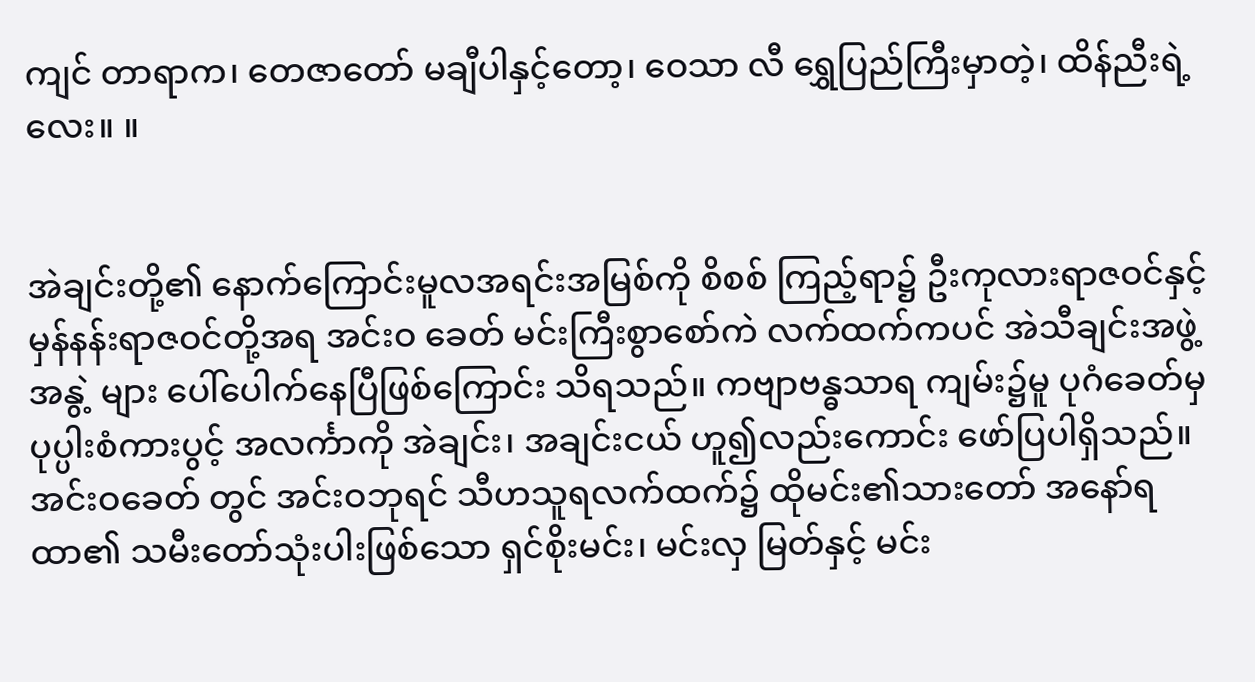ကျင် တာရာက၊ တေဇာတော် မချီပါနှင့်တော့၊ ဝေသာ လီ ရွှေပြည်ကြီးမှာတဲ့၊ ထိန်ညီးရဲ့လေး။ ။


အဲချင်းတို့၏ နောက်ကြောင်းမူလအရင်းအမြစ်ကို စိစစ် ကြည့်ရာ၌ ဦးကုလားရာဇဝင်နှင့် မှန်နန်းရာဇဝင်တို့အရ အင်းဝ ခေတ် မင်းကြီးစွာစော်ကဲ လက်ထက်ကပင် အဲသီချင်းအဖွဲ့အနွဲ့ များ ပေါ်ပေါက်နေပြီဖြစ်ကြောင်း သိရသည်။ ကဗျာဗန္ဓသာရ ကျမ်း၌မူ ပုဂံခေတ်မှ ပုပ္ပါးစံကားပွင့် အလင်္ကာကို အဲချင်း၊ အချင်းငယ် ဟူ၍လည်းကောင်း ဖော်ပြပါရှိသည်။ အင်းဝခေတ် တွင် အင်းဝဘုရင် သီဟသူရလက်ထက်၌ ထိုမင်း၏သားတော် အနော်ရထာ၏ သမီးတော်သုံးပါးဖြစ်သော ရှင်စိုးမင်း၊ မင်းလှ မြတ်နှင့် မင်း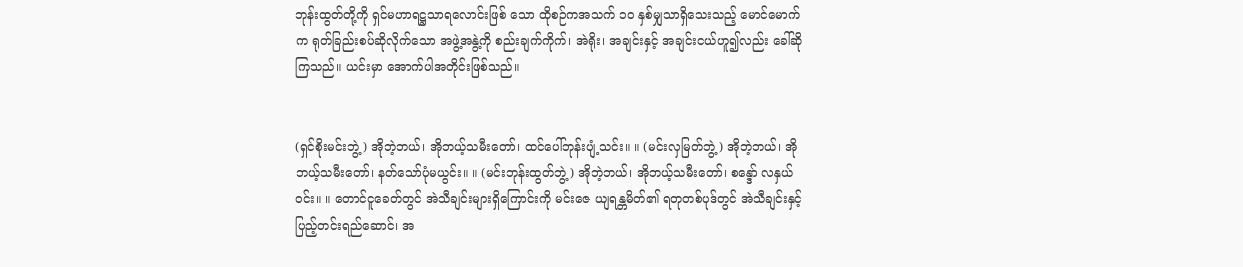ဘုန်းထွတ်တို့ကို ရှင်မဟာရဋ္ဌသာရလောင်းဖြစ် သော ထိုစဉ်ကအသက် ၁ဝ နှစ်မျှသာရှိသေးသည့် မောင်မောက် က ရုတ်ခြည်းစပ်ဆိုလိုက်သော အဖွဲ့အနွဲ့ကို စည်းချက်ကိုက်၊ အဲရိုး၊ အချင်းနှင့် အချင်းငယ်ဟူ၍လည်း ခေါ်ဆိုကြသည်။ ယင်းမှာ အောက်ပါအတိုင်းဖြစ်သည်။


(ရှင်စိုးမင်းဘွဲ့) အိုဘဲ့ဘယ်၊ အိုဘယ့်သမီးတော်၊ ထင်ပေါ်ဘုန်းပျံ့သင်း။ ။ (မင်းလှမြတ်ဘွဲ့) အိုဘဲ့ဘယ်၊ အိုဘယ့်သမီးတော်၊ နတ်သော်ပုံမယွင်း။ ။ (မင်းဘုန်းထွတ်ဘွဲ့) အိုဘဲ့ဘယ်၊ အိုဘယ့်သမီးတော်၊ စန္ဒော် လနှယ်ဝင်း။ ။ တောင်ငူခေတ်တွင် အဲသီချင်းများရှိကြောင်းကို မင်းဇေ ယျရန္တမိတ်၏ ရတုတစ်ပုဒ်တွင် အဲသီချင်းနှင့် ပြည့်တင်းရည်ဆောင်၊ အ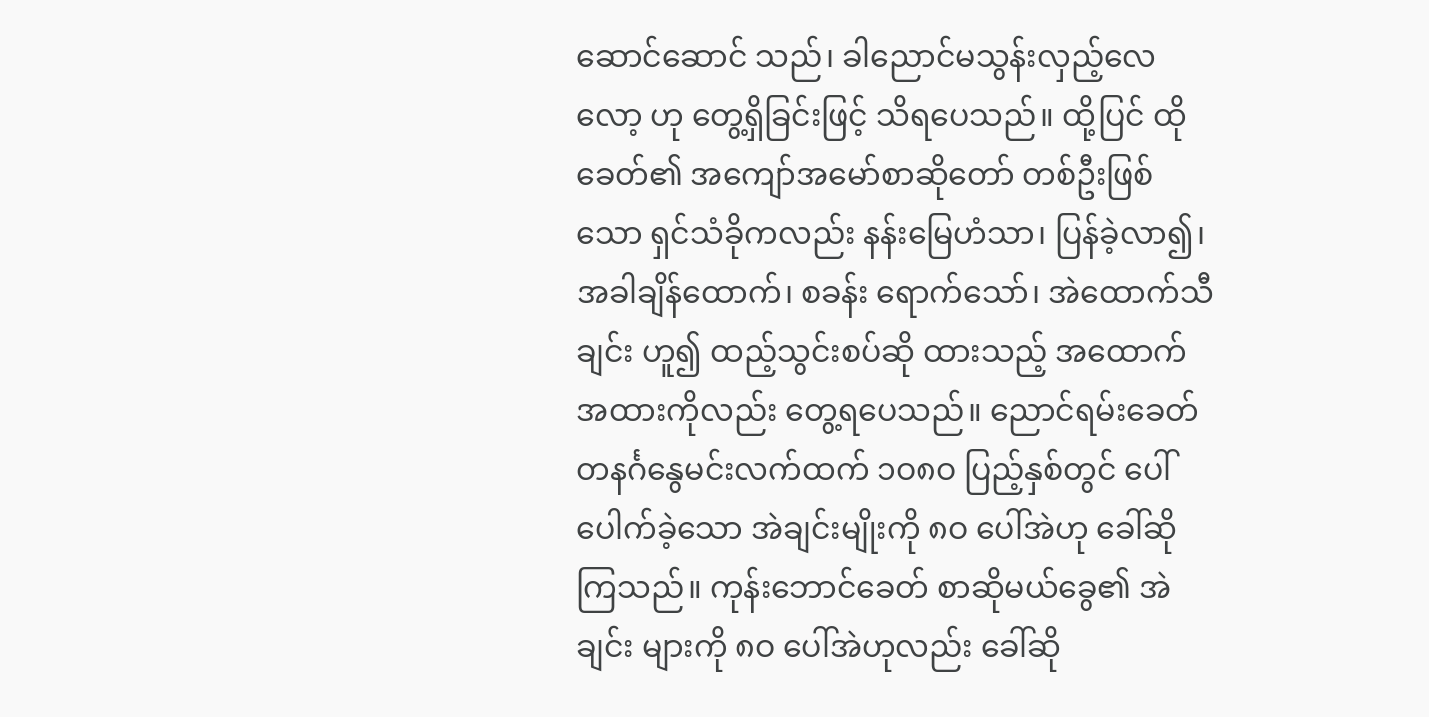ဆောင်ဆောင် သည်၊ ခါညောင်မသွန်းလှည့်လေလော့ ဟု တွေ့ရှိခြင်းဖြင့် သိရပေသည်။ ထို့ပြင် ထိုခေတ်၏ အကျော်အမော်စာဆိုတော် တစ်ဦးဖြစ်သော ရှင်သံခိုကလည်း နန်းမြေဟံသာ၊ ပြန်ခဲ့လာ၍၊ အခါချိန်ထောက်၊ စခန်း ရောက်သော်၊ အဲထောက်သီချင်း ဟူ၍ ထည့်သွင်းစပ်ဆို ထားသည့် အထောက်အထားကိုလည်း တွေ့ရပေသည်။ ညောင်ရမ်းခေတ် တနင်္ဂနွေမင်းလက်ထက် ၁ဝ၈ဝ ပြည့်နှစ်တွင် ပေါ်ပေါက်ခဲ့သော အဲချင်းမျိုးကို ၈ဝ ပေါ်အဲဟု ခေါ်ဆိုကြသည်။ ကုန်းဘောင်ခေတ် စာဆိုမယ်ခွေ၏ အဲချင်း များကို ၈ဝ ပေါ်အဲဟုလည်း ခေါ်ဆို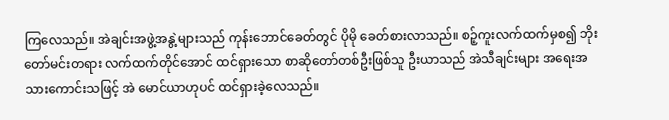ကြလေသည်။ အဲချင်းအဖွဲ့အနွဲ့များသည် ကုန်းဘောင်ခေတ်တွင် ပိုမို ခေတ်စားလာသည်။ စဉ့်ကူးလက်ထက်မှစ၍ ဘိုးတော်မင်းတရား လက်ထက်တိုင်အောင် ထင်ရှားသော စာဆိုတော်တစ်ဦးဖြစ်သူ ဦးယာသည် အဲသီချင်းများ အရေးအသားကောင်းသဖြင့် အဲ မောင်ယာဟုပင် ထင်ရှားခဲ့လေသည်။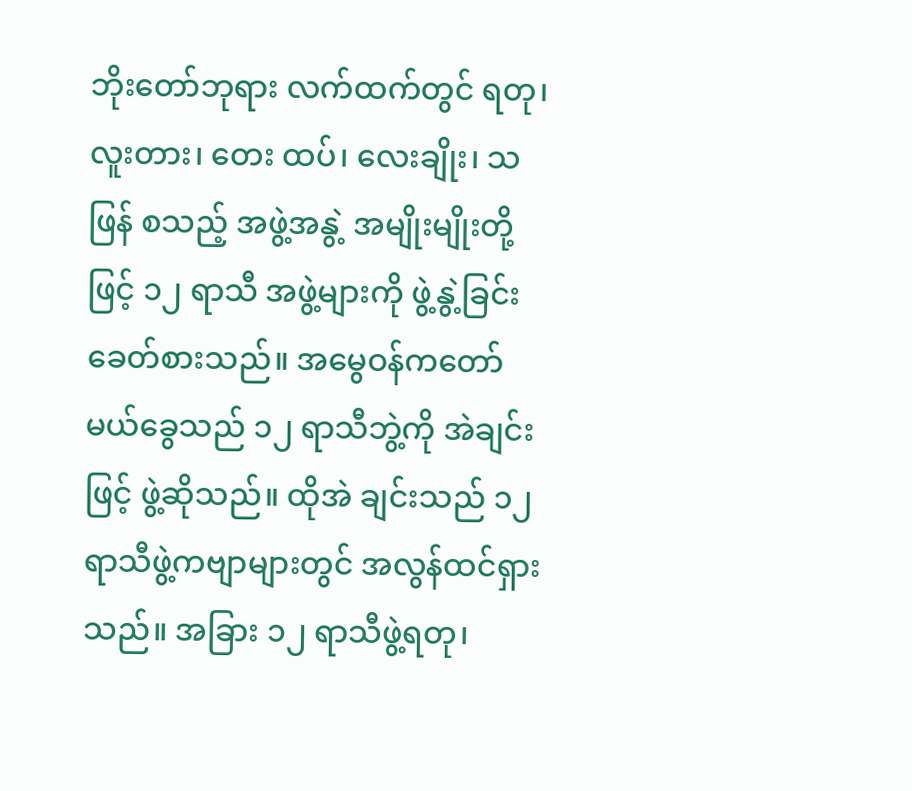ဘိုးတော်ဘုရား လက်ထက်တွင် ရတု၊ လူးတား၊ တေး ထပ်၊ လေးချိုး၊ သဖြန် စသည့် အဖွဲ့အနွဲ့ အမျိုးမျိုးတို့ဖြင့် ၁၂ ရာသီ အဖွဲ့များကို ဖွဲ့နွဲ့ခြင်း ခေတ်စားသည်။ အမွေဝန်ကတော် မယ်ခွေသည် ၁၂ ရာသီဘွဲ့ကို အဲချင်းဖြင့် ဖွဲ့ဆိုသည်။ ထိုအဲ ချင်းသည် ၁၂ ရာသီဖွဲ့ကဗျာများတွင် အလွန်ထင်ရှားသည်။ အခြား ၁၂ ရာသီဖွဲ့ရတု၊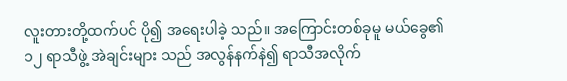လူးတားတို့ထက်ပင် ပို၍ အရေးပါခဲ့ သည်။ အကြောင်းတစ်ခုမူ မယ်ခွေ၏ ၁၂ ရာသီဖွဲ့ အဲချင်းများ သည် အလွန်နက်နဲ၍ ရာသီအလိုက်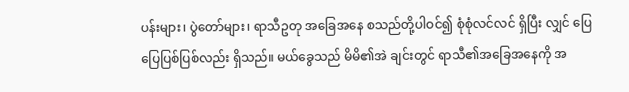ပန်းများ၊ ပွဲတော်များ၊ ရာသီဥတု အခြေအနေ စသည်တို့ပါဝင်၍ စုံစုံလင်လင် ရှိပြီး လျှင် ပြေပြေပြစ်ပြစ်လည်း ရှိသည်။ မယ်ခွေသည် မိမိ၏အဲ ချင်းတွင် ရာသီ၏အခြေအနေကို အ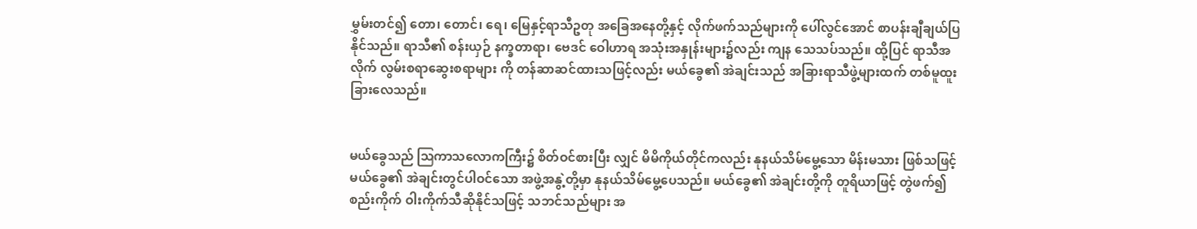မွှမ်းတင်၍ တော၊ တောင်၊ ရေ၊ မြေနှင့်ရာသီဥတု အခြေအနေတို့နှင့် လိုက်ဖက်သည်များကို ပေါ်လွင်အောင် စာပန်းချီချယ်ပြနိုင်သည်။ ရာသီ၏ စန်းယှဉ် နက္ခတာရာ၊ ဗေဒင် ဝေါဟာရ အသုံးအနှုန်းများ၌လည်း ကျန သေသပ်သည်။ ထို့ပြင် ရာသီအလိုက် လွမ်းစရာဆွေးစရာများ ကို တန်ဆာဆင်ထားသဖြင့်လည်း မယ်ခွေ၏ အဲချင်းသည် အခြားရာသီဖွဲ့များထက် တစ်မူထူးခြားလေသည်။


မယ်ခွေသည် ဩကာသလောကကြီး၌ စိတ်ဝင်စားပြီး လျှင် မိမိကိုယ်တိုင်ကလည်း နုနယ်သိမ်မွေ့သော မိန်းမသား ဖြစ်သဖြင့် မယ်ခွေ၏ အဲချင်းတွင်ပါဝင်သော အဖွဲ့အနွဲ့တို့မှာ နုနယ်သိမ်မွေ့ပေသည်။ မယ်ခွေ၏ အဲချင်းတို့ကို တူရိယာဖြင့် တွဲဖက်၍ စည်းကိုက် ဝါးကိုက်သီဆိုနိုင်သဖြင့် သဘင်သည်များ အ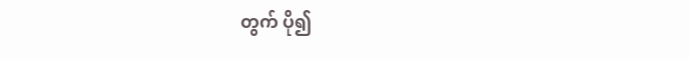တွက် ပို၍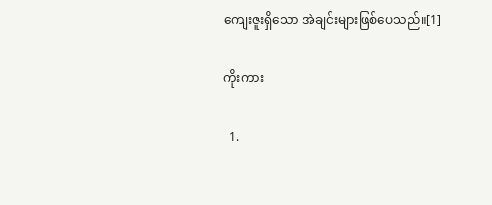ကျေးဇူးရှိသော အဲချင်းများဖြစ်ပေသည်။[1]

ကိုးကား

  1.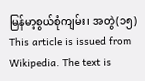မြန်မာ့စွယ်စုံကျမ်း၊ အတွဲ(၁၅)
This article is issued from Wikipedia. The text is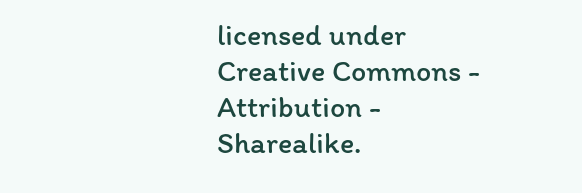licensed under Creative Commons - Attribution - Sharealike.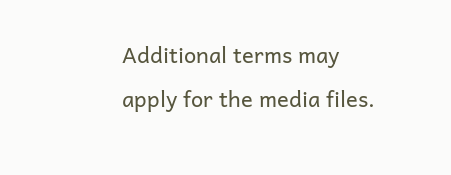Additional terms may apply for the media files.